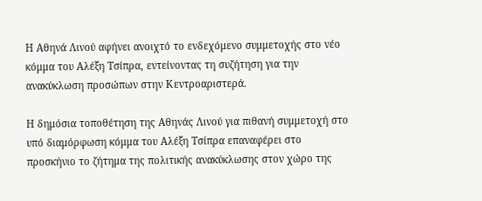Η Αθηνά Λινού αφήνει ανοιχτό το ενδεχόμενο συμμετοχής στο νέο κόμμα του Αλέξη Τσίπρα, εντείνοντας τη συζήτηση για την ανακύκλωση προσώπων στην Κεντροαριστερά.

Η δημόσια τοποθέτηση της Αθηνάς Λινού για πιθανή συμμετοχή στο υπό διαμόρφωση κόμμα του Αλέξη Τσίπρα επαναφέρει στο προσκήνιο το ζήτημα της πολιτικής ανακύκλωσης στον χώρο της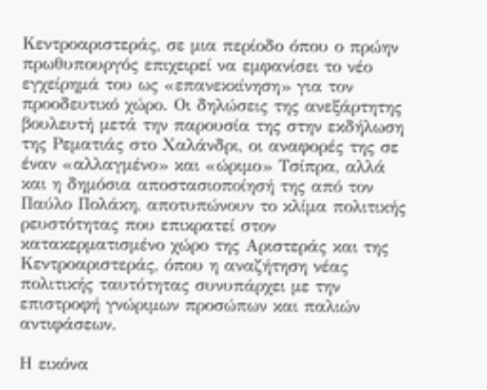Κεντροαριστεράς, σε μια περίοδο όπου ο πρώην πρωθυπουργός επιχειρεί να εμφανίσει το νέο εγχείρημά του ως «επανεκκίνηση» για τον προοδευτικό χώρο. Οι δηλώσεις της ανεξάρτητης βουλευτή μετά την παρουσία της στην εκδήλωση της Ρεματιάς στο Χαλάνδρι, οι αναφορές της σε έναν «αλλαγμένο» και «ώριμο» Τσίπρα, αλλά και η δημόσια αποστασιοποίησή της από τον Παύλο Πολάκη, αποτυπώνουν το κλίμα πολιτικής ρευστότητας που επικρατεί στον κατακερματισμένο χώρο της Αριστεράς και της Κεντροαριστεράς, όπου η αναζήτηση νέας πολιτικής ταυτότητας συνυπάρχει με την επιστροφή γνώριμων προσώπων και παλιών αντιφάσεων.

Η εικόνα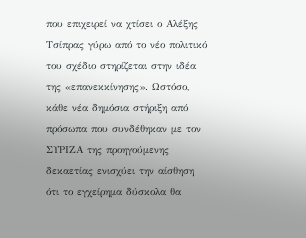που επιχειρεί να χτίσει ο Αλέξης Τσίπρας γύρω από το νέο πολιτικό του σχέδιο στηρίζεται στην ιδέα της «επανεκκίνησης». Ωστόσο, κάθε νέα δημόσια στήριξη από πρόσωπα που συνδέθηκαν με τον ΣΥΡΙΖΑ της προηγούμενης δεκαετίας ενισχύει την αίσθηση ότι το εγχείρημα δύσκολα θα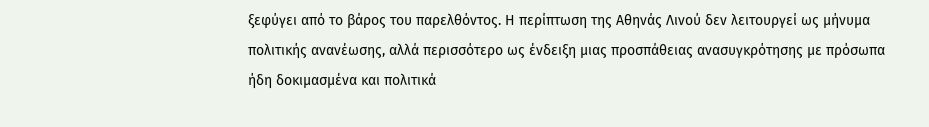ξεφύγει από το βάρος του παρελθόντος. Η περίπτωση της Αθηνάς Λινού δεν λειτουργεί ως μήνυμα πολιτικής ανανέωσης, αλλά περισσότερο ως ένδειξη μιας προσπάθειας ανασυγκρότησης με πρόσωπα ήδη δοκιμασμένα και πολιτικά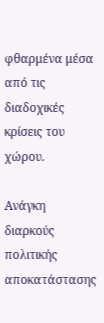φθαρμένα μέσα από τις διαδοχικές κρίσεις του χώρου.

Ανάγκη διαρκούς πολιτικής αποκατάστασης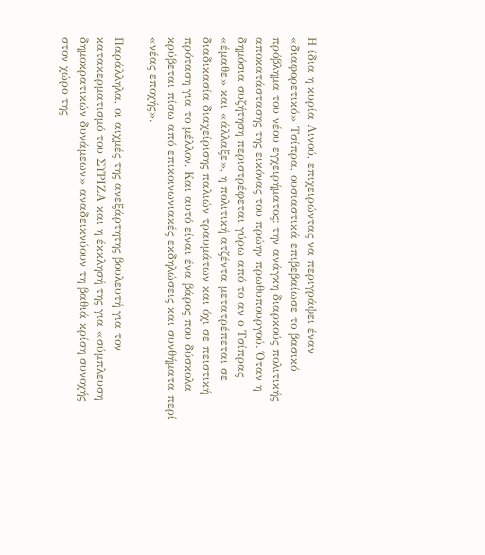Η ίδια η κυρία Λινού, επιχειρώντας να περιγράψει έναν «διαφορετικό» Τσίπρα, ουσιαστικά επιβεβαίωσε το βασικό πρόβλημα του νέου εγχειρήματος: την ανάγκη διαρκούς πολιτικής αποκατάστασης της εικόνας του πρώην πρωθυπουργού. Όταν η δημόσια συζήτηση περιστρέφεται γύρω από το αν ο Τσίπρας «έμαθε» και «άλλαξε», η πολιτική ατζέντα μετατρέπεται σε διαδικασία διαχείρισης παλιών τραυμάτων και όχι σε πειστική πρόταση για το μέλλον. Και αυτό είναι ένα βάρος που δύσκολα κρύβεται πίσω από επικοινωνιακές εκδηλώσεις και συνθήματα περί «νέας εποχής».

Παράλληλα, οι αιχμές της ανεξάρτητης βουλευτή για τον κατακερματισμό του ΣΥΡΙΖΑ και η έκκλησή της για «σύμπλευση δημοκρατικών δυνάμεων» αναδεικνύουν τη βαθιά κρίση συνοχής στον χώρο της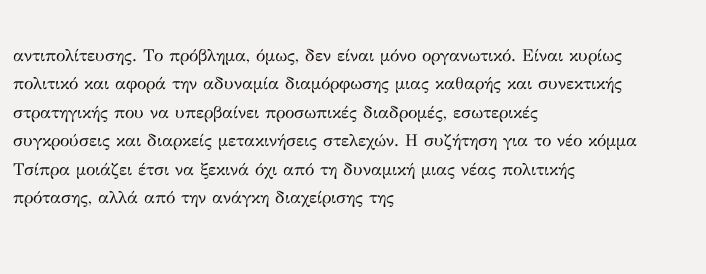αντιπολίτευσης. Το πρόβλημα, όμως, δεν είναι μόνο οργανωτικό. Είναι κυρίως πολιτικό και αφορά την αδυναμία διαμόρφωσης μιας καθαρής και συνεκτικής στρατηγικής που να υπερβαίνει προσωπικές διαδρομές, εσωτερικές συγκρούσεις και διαρκείς μετακινήσεις στελεχών. Η συζήτηση για το νέο κόμμα Τσίπρα μοιάζει έτσι να ξεκινά όχι από τη δυναμική μιας νέας πολιτικής πρότασης, αλλά από την ανάγκη διαχείρισης της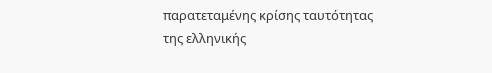παρατεταμένης κρίσης ταυτότητας της ελληνικής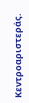Κεντροαριστεράς.